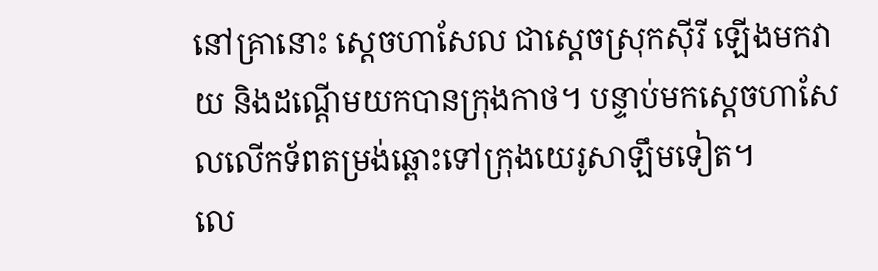នៅគ្រានោះ ស្តេចហាសែល ជាស្តេចស្រុកស៊ីរី ឡើងមកវាយ និងដណ្តើមយកបានក្រុងកាថ។ បន្ទាប់មកស្តេចហាសែលលើកទ័ពតម្រង់ឆ្ពោះទៅក្រុងយេរូសាឡឹមទៀត។
លេ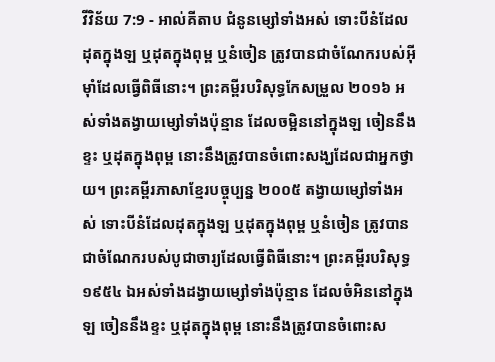វីវិន័យ 7:9 - អាល់គីតាប ជំនូនម្សៅទាំងអស់ ទោះបីនំដែលដុតក្នុងឡ ឬដុតក្នុងពុម្ព ឬនំចៀន ត្រូវបានជាចំណែករបស់អ៊ីមុាំដែលធ្វើពិធីនោះ។ ព្រះគម្ពីរបរិសុទ្ធកែសម្រួល ២០១៦ អស់ទាំងតង្វាយម្សៅទាំងប៉ុន្មាន ដែលចម្អិននៅក្នុងឡ ចៀននឹងខ្ទះ ឬដុតក្នុងពុម្ព នោះនឹងត្រូវបានចំពោះសង្ឃដែលជាអ្នកថ្វាយ។ ព្រះគម្ពីរភាសាខ្មែរបច្ចុប្បន្ន ២០០៥ តង្វាយម្សៅទាំងអស់ ទោះបីនំដែលដុតក្នុងឡ ឬដុតក្នុងពុម្ព ឬនំចៀន ត្រូវបានជាចំណែករបស់បូជាចារ្យដែលធ្វើពិធីនោះ។ ព្រះគម្ពីរបរិសុទ្ធ ១៩៥៤ ឯអស់ទាំងដង្វាយម្សៅទាំងប៉ុន្មាន ដែលចំអិននៅក្នុងឡ ចៀននឹងខ្ទះ ឬដុតក្នុងពុម្ព នោះនឹងត្រូវបានចំពោះស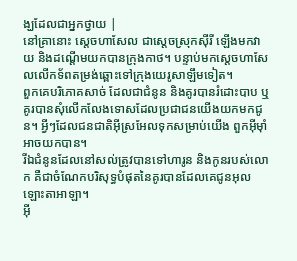ង្ឃដែលជាអ្នកថ្វាយ |
នៅគ្រានោះ ស្តេចហាសែល ជាស្តេចស្រុកស៊ីរី ឡើងមកវាយ និងដណ្តើមយកបានក្រុងកាថ។ បន្ទាប់មកស្តេចហាសែលលើកទ័ពតម្រង់ឆ្ពោះទៅក្រុងយេរូសាឡឹមទៀត។
ពួកគេបរិភោគសាច់ ដែលជាជំនូន និងគូរបានរំដោះបាប ឬគូរបានសុំលើកលែងទោសដែលប្រជាជនយើងយកមកជូន។ អ្វីៗដែលជនជាតិអ៊ីស្រអែលទុកសម្រាប់យើង ពួកអ៊ីមុាំអាចយកបាន។
រីឯជំនូនដែលនៅសល់ត្រូវបានទៅហារូន និងកូនរបស់លោក គឺជាចំណែកបរិសុទ្ធបំផុតនៃគូរបានដែលគេជូនអុលឡោះតាអាឡា។
អ៊ី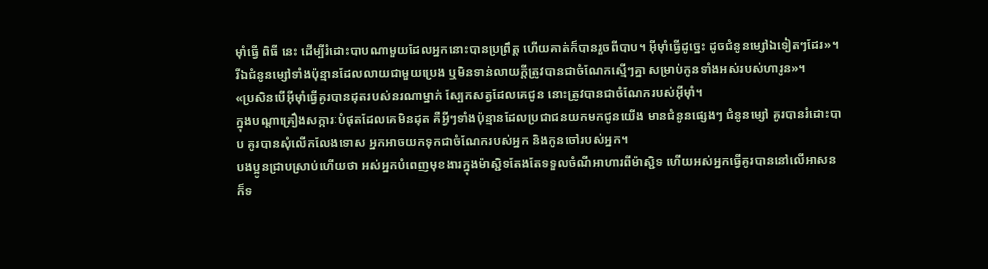មុាំធ្វើ ពិធី នេះ ដើម្បីរំដោះបាបណាមួយដែលអ្នកនោះបានប្រព្រឹត្ត ហើយគាត់ក៏បានរួចពីបាប។ អ៊ីមុាំធ្វើដូច្នេះ ដូចជំនូនម្សៅឯទៀតៗដែរ»។
រីឯជំនូនម្សៅទាំងប៉ុន្មានដែលលាយជាមួយប្រេង ឬមិនទាន់លាយក្តីត្រូវបានជាចំណែកស្មើៗគ្នា សម្រាប់កូនទាំងអស់របស់ហារូន»។
«ប្រសិនបើអ៊ីមុាំធ្វើគូរបានដុតរបស់នរណាម្នាក់ ស្បែកសត្វដែលគេជូន នោះត្រូវបានជាចំណែករបស់អ៊ីមុាំ។
ក្នុងបណ្តាគ្រឿងសក្ការៈបំផុតដែលគេមិនដុត គឺអ្វីៗទាំងប៉ុន្មានដែលប្រជាជនយកមកជូនយើង មានជំនូនផ្សេងៗ ជំនូនម្សៅ គូរបានរំដោះបាប គូរបានសុំលើកលែងទោស អ្នកអាចយកទុកជាចំណែករបស់អ្នក និងកូនចៅរបស់អ្នក។
បងប្អូនជ្រាបស្រាប់ហើយថា អស់អ្នកបំពេញមុខងារក្នុងម៉ាស្ជិទតែងតែទទួលចំណីអាហារពីម៉ាស្ជិទ ហើយអស់អ្នកធ្វើគូរបាននៅលើអាសន ក៏ទ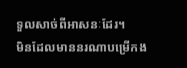ទួលសាច់ពីអាសនៈដែរ។
មិនដែលមាននរណាបម្រើកង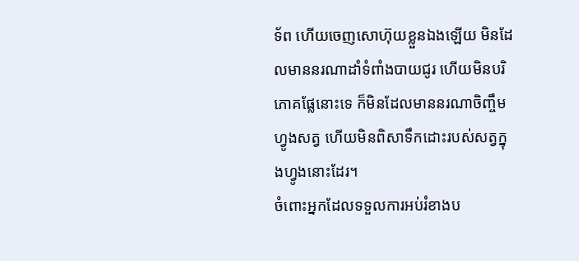ទ័ព ហើយចេញសោហ៊ុយខ្លួនឯងឡើយ មិនដែលមាននរណាដាំទំពាំងបាយជូរ ហើយមិនបរិភោគផ្លែនោះទេ ក៏មិនដែលមាននរណាចិញ្ចឹមហ្វូងសត្វ ហើយមិនពិសាទឹកដោះរបស់សត្វក្នុងហ្វូងនោះដែរ។
ចំពោះអ្នកដែលទទួលការអប់រំខាងប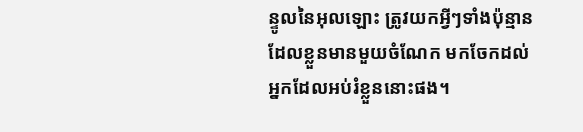ន្ទូលនៃអុលឡោះ ត្រូវយកអ្វីៗទាំងប៉ុន្មានដែលខ្លួនមានមួយចំណែក មកចែកដល់អ្នកដែលអប់រំខ្លួននោះផង។